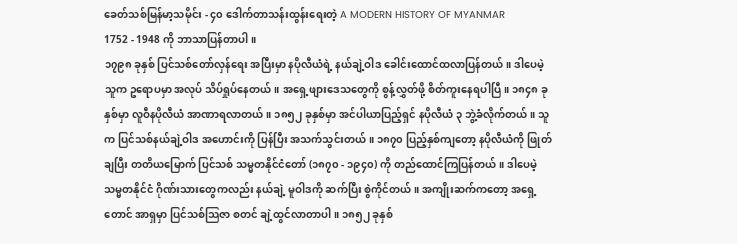ခေတ်သစ်မြန်မာ့သမိုင်း - ၄၀ ဒေါက်တာသန်းထွန်းရေးတဲ့ A MODERN HISTORY OF MYANMAR
1752 - 1948 ကို ဘာသာပြန်တာပါ။
၁၇၉၈ ခုနှစ် ပြင်သစ်တော်လှန်ရေး အပြီးမှာ နပိုလီယံရဲ့ နယ်ချဲ့ဝါဒ ခေါင်းထောင်ထလာပြန်တယ်။ ဒါပေမဲ့ သူက ဥရောပမှာ အလုပ် သိပ်ရှုပ်နေတယ်။ အရှေ့ဖျားဒေသတွေကို စွန့်လွှတ်ဖို့ စိတ်ကူးနေရပါပြီ။ ၁၈၄၈ ခုနှစ်မှာ လူဝီနပိုလီယံ အာဏာရလာတယ်။ ၁၈၅၂ ခုနှစ်မှာ အင်ပါယာပြည့်ရှင် နပိုလီယံ ၃ ဘွဲ့ခံလိုက်တယ်။ သူက ပြင်သစ်နယ်ချဲ့ဝါဒ အဟောင်းကို ပြန်ပြီး အသက်သွင်းတယ်။ ၁၈၇၀ ပြည့်နှစ်ကျတော့ နပိုလီယံကို ဖြုတ်ချပြီး တတိယမြောက် ပြင်သစ် သမ္မတနိုင်ငံတော် (၁၈၇၀ - ၁၉၄၀) ကို တည်ထောင်ကြပြန်တယ်။ ဒါပေမဲ့ သမ္မတနိုင်ငံ ဂိုဏ်းသားတွေကလည်း နယ်ချဲ့ မူဝါဒကို ဆက်ပြီး စွဲကိုင်တယ်။ အကျိုးဆက်ကတော့ အရှေ့တောင် အာရှမှာ ပြင်သစ်သြဇာ စတင် ချဲ့ထွင်လာတာပါ။ ၁၈၅၂ ခုနှစ်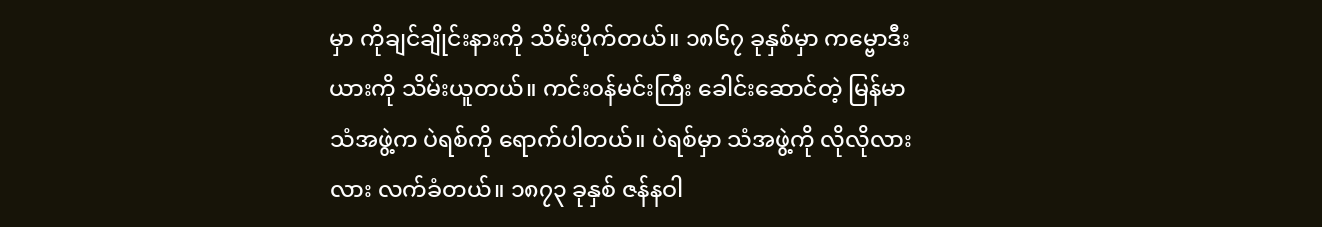မှာ ကိုချင်ချိုင်းနားကို သိမ်းပိုက်တယ်။ ၁၈၆၇ ခုနှစ်မှာ ကမ္ဗောဒီးယားကို သိမ်းယူတယ်။ ကင်းဝန်မင်းကြီး ခေါင်းဆောင်တဲ့ မြန်မာသံအဖွဲ့က ပဲရစ်ကို ရောက်ပါတယ်။ ပဲရစ်မှာ သံအဖွဲ့ကို လိုလိုလားလား လက်ခံတယ်။ ၁၈၇၃ ခုနှစ် ဇန်နဝါ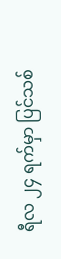ရီလ ၂၄ ရက်မှာ ပြင်သစ်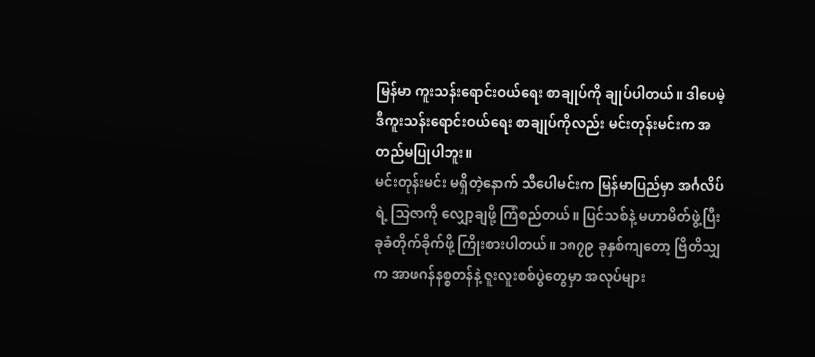မြန်မာ ကူးသန်းရောင်းဝယ်ရေး စာချုပ်ကို ချုပ်ပါတယ်။ ဒါပေမဲ့ ဒီကူးသန်းရောင်းဝယ်ရေး စာချုပ်ကိုလည်း မင်းတုန်းမင်းက အတည်မပြုပါဘူး။
မင်းတုန်းမင်း မရှိတဲ့နောက် သီပေါမင်းက မြန်မာပြည်မှာ အင်္ဂလိပ်ရဲ့ သြဇာကို လျှော့ချဖို့ ကြံစည်တယ်။ ပြင်သစ်နဲ့ မဟာမိတ်ဖွဲ့ပြီး ခုခံတိုက်ခိုက်ဖို့ ကြိုးစားပါတယ်။ ၁၈၇၉ ခုနှစ်ကျတော့ ဗြိတိသျှက အာဖဂန်နစ္စတန်နဲ့ ဇူးလူးစစ်ပွဲတွေမှာ အလုပ်များ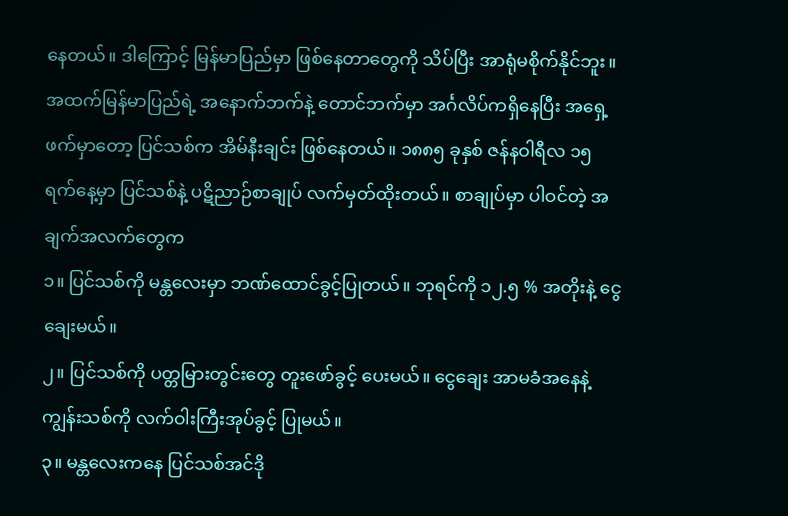နေတယ်။ ဒါကြောင့် မြန်မာပြည်မှာ ဖြစ်နေတာတွေကို သိပ်ပြီး အာရုံမစိုက်နိုင်ဘူး။ အထက်မြန်မာပြည်ရဲ့ အနောက်ဘက်နဲ့ တောင်ဘက်မှာ အင်္ဂလိပ်ကရှိနေပြီး အရှေ့ဖက်မှာတော့ ပြင်သစ်က အိမ်နီးချင်း ဖြစ်နေတယ်။ ၁၈၈၅ ခုနှစ် ဇန်နဝါရီလ ၁၅ ရက်နေ့မှာ ပြင်သစ်နဲ့ ပဋိညာဉ်စာချုပ် လက်မှတ်ထိုးတယ်။ စာချုပ်မှာ ပါဝင်တဲ့ အချက်အလက်တွေက
၁။ ပြင်သစ်ကို မန္တလေးမှာ ဘဏ်ထောင်ခွင့်ပြုတယ်။ ဘုရင်ကို ၁၂.၅ % အတိုးနဲ့ ငွေချေးမယ်။
၂။ ပြင်သစ်ကို ပတ္တမြားတွင်းတွေ တူးဖော်ခွင့် ပေးမယ်။ ငွေချေး အာမခံအနေနဲ့ ကျွန်းသစ်ကို လက်ဝါးကြီးအုပ်ခွင့် ပြုမယ်။
၃။ မန္တလေးကနေ ပြင်သစ်အင်ဒို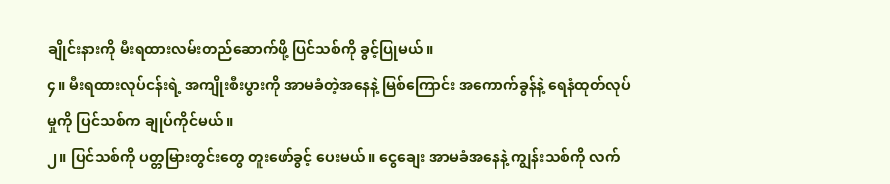ချိုင်းနားကို မီးရထားလမ်းတည်ဆောက်ဖို့ ပြင်သစ်ကို ခွင့်ပြုမယ်။
၄။ မီးရထားလုပ်ငန်းရဲ့ အကျိုးစီးပွားကို အာမခံတဲ့အနေနဲ့ မြစ်ကြောင်း အကောက်ခွန်နဲ့ ရေနံထုတ်လုပ်မှုကို ပြင်သစ်က ချုပ်ကိုင်မယ်။
၂။ ပြင်သစ်ကို ပတ္တမြားတွင်းတွေ တူးဖော်ခွင့် ပေးမယ်။ ငွေချေး အာမခံအနေနဲ့ ကျွန်းသစ်ကို လက်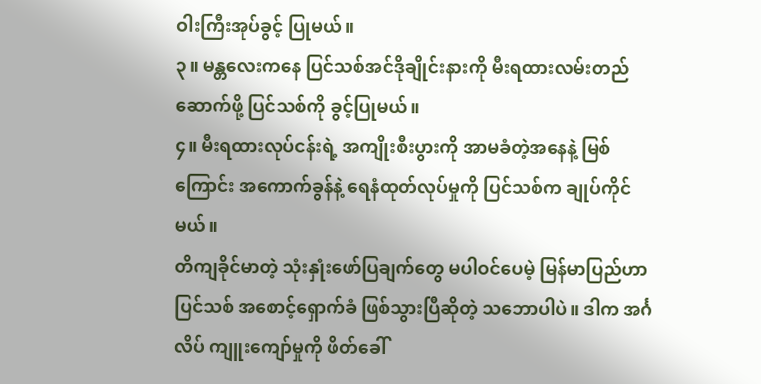ဝါးကြီးအုပ်ခွင့် ပြုမယ်။
၃။ မန္တလေးကနေ ပြင်သစ်အင်ဒိုချိုင်းနားကို မီးရထားလမ်းတည်ဆောက်ဖို့ ပြင်သစ်ကို ခွင့်ပြုမယ်။
၄။ မီးရထားလုပ်ငန်းရဲ့ အကျိုးစီးပွားကို အာမခံတဲ့အနေနဲ့ မြစ်ကြောင်း အကောက်ခွန်နဲ့ ရေနံထုတ်လုပ်မှုကို ပြင်သစ်က ချုပ်ကိုင်မယ်။
တိကျခိုင်မာတဲ့ သုံးနှုံးဖော်ပြချက်တွေ မပါဝင်ပေမဲ့ မြန်မာပြည်ဟာ ပြင်သစ် အစောင့်ရှောက်ခံ ဖြစ်သွားပြီဆိုတဲ့ သဘောပါပဲ။ ဒါက အင်္ဂလိပ် ကျူးကျော်မှုကို ဖိတ်ခေါ်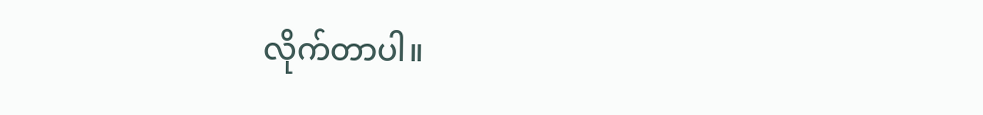လိုက်တာပါ။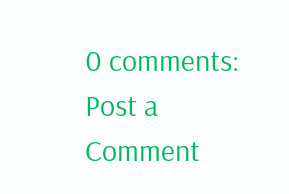0 comments:
Post a Comment